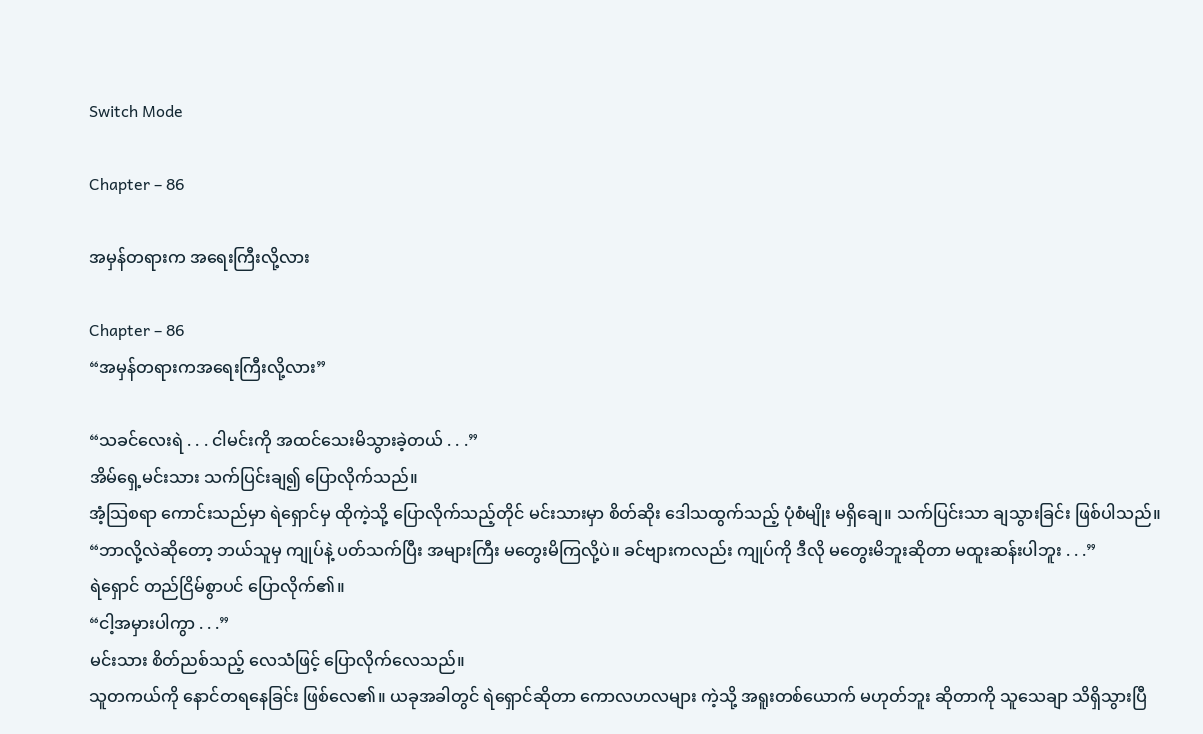Switch Mode

Chapter – 86

အမှန်တရားက အရေးကြီးလို့လား

Chapter – 86
“အမှန်တရားကအရေးကြီးလို့လား”

“သခင်လေးရဲ . . . ငါမင်းကို အထင်သေးမိသွားခဲ့တယ် . . .”
အိမ်ရှေ့မင်းသား သက်ပြင်းချ၍ ပြောလိုက်သည်။
အံ့သြစရာ ကောင်းသည်မှာ ရဲရှောင်မှ ထိုကဲ့သို့ ပြောလိုက်သည့်တိုင် မင်းသားမှာ စိတ်ဆိုး ဒေါသထွက်သည့် ပုံစံမျိုး မရှိချေ။ သက်ပြင်းသာ ချသွားခြင်း ဖြစ်ပါသည်။
“ဘာလို့လဲဆိုတော့ ဘယ်သူမှ ကျုပ်နဲ့ ပတ်သက်ပြီး အများကြီး မတွေးမိကြလို့ပဲ။ ခင်ဗျားကလည်း ကျုပ်ကို ဒီလို မတွေးမိဘူးဆိုတာ မထူးဆန်းပါဘူး . . .”
ရဲရှောင် တည်ငြိမ်စွာပင် ပြောလိုက်၏။
“ငါ့အမှားပါကွာ . . .”
မင်းသား စိတ်ညစ်သည့် လေသံဖြင့် ပြောလိုက်လေသည်။
သူတကယ်ကို နောင်တရနေခြင်း ဖြစ်လေ၏။ ယခုအခါတွင် ရဲရှောင်ဆိုတာ ကောလဟလများ ကဲ့သို့ အရူးတစ်ယောက် မဟုတ်ဘူး ဆိုတာကို သူသေချာ သိရှိသွားပြီ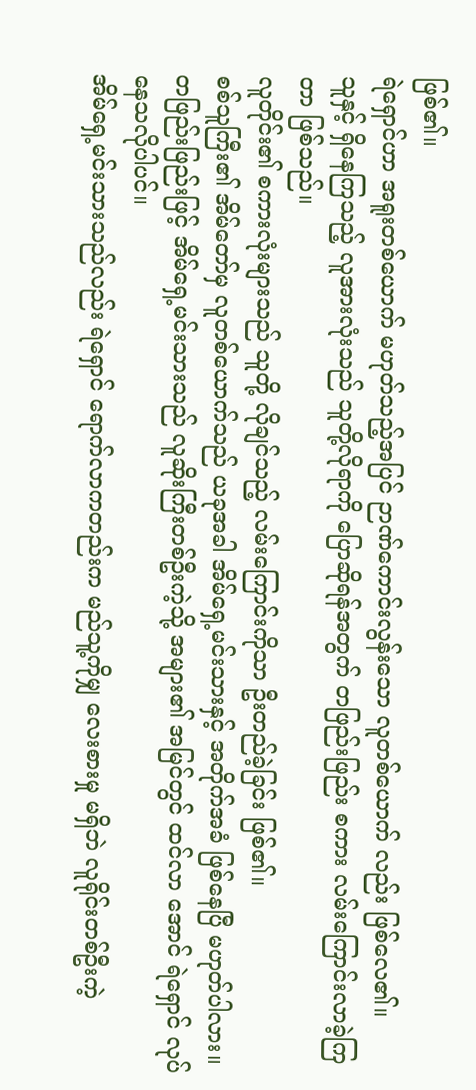ဖြစ်၏။
ရဲရှောင်ဟာ အရူးတစ်ယောက် မဟုတ်သည့်အပြင် ဉာဏ်ကောင်းလွန်းသော လူတစ်ယောက် လည်း ဖြစ်လေ၏။
သူနှင့် ရှိနေကြသည့် လူအားလုံးသည် သူတို့လိုရာကို ပြောဆိုရန်အတွက် တဖြည်းဖြည်း စကား လမ်းကြောင်းလာခဲ့ကြတာ ဖြစ်သည်။
လူတိုင်း၏ စကားလုံးများသည် သူတို့ လိုချင်သည့် လမ်းကြောင်းကိုသာ ဦးတည်ခဲ့ခြင်း ဖြစ်၏။
စစ်သူကြီး၏ အိမ်တော်မှ လူတစ်ယောက်သည် ယခုအခါ အိမ်ရှေ့မင်းသားနှင့် အတိုက်အခံ ဖြစ်နေပြီ မဟုတ်ပါလား။
တဖြည်းဖြည်းဖြင့် အိမ်ရှေ့မင်းသားသည် လူဆိုးကြီးတစ်ဦးကဲ့သို့ အများ၏ အမြင်တွင် ထင်လာ အောင် ရဲရှောင် လုပ်နေသလိုပါပင်။
အိမ်ရှေ့မင်းသားသည်လည်း ရဲရှောင် ရောက်လာကတည်းက မည်သူ့ကိုမျှ လေးစားမှု မရှိဘဲ လူရိုင်းတစ်ဦးကဲ့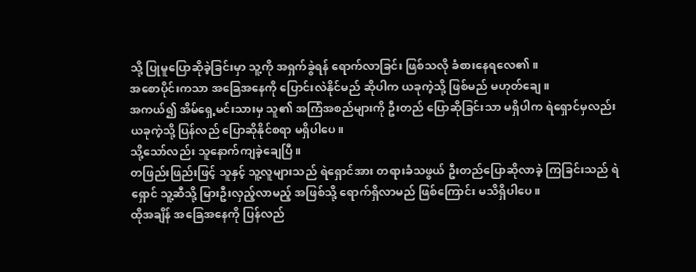သို့ ပြုမူပြောဆိုခဲ့ခြင်းမှာ သူ့ကို အရှက်ခွဲရန် ရောက်လာခြင်း ဖြစ်သလို ခံစားနေရလေ၏။
အစောပိုင်းကသာ အခြေအနေကို ပြောင်းလဲနိုင်မည် ဆိုပါက ယခုကဲ့သို့ ဖြစ်မည် မဟုတ်ချေ။
အကယ်၍ အိမ်ရှေ့မင်းသားမှ သူ၏ အကြံအစည်များကို ဦးတည် ပြောဆိုခြင်းသာ မရှိပါက ရဲရှောင်မှလည်း ယခုကဲ့သို့ ပြန်လည် ပြောဆိုနိုင်စရာ မရှိပါပေ။
သို့သော်လည်း သူနောက်ကျခဲ့ချေပြီ။
တဖြည်းဖြည်းဖြင့် သူနှင့် သူ့လူများသည် ရဲရှောင်အား တရားခံသဖွယ် ဦးတည်ပြောဆိုလာခဲ့ ကြခြင်းသည် ရဲရှောင် သူ့ဆီသို့ မြားဦးလှည့်လာမည့် အဖြစ်သို့ ရောက်ရှိလာမည် ဖြစ်ကြောင်း မသိရှိပါပေ။
ထိုအချိန် အခြေအနေကို ပြန်လည်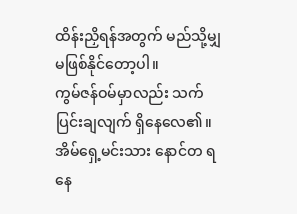ထိန်းညှိရန်အတွက် မည်သို့မျှ မဖြစ်နိုင်တော့ပါ။
ကွမ်ဇန်ဝမ်မှာလည်း သက်ပြင်းချလျက် ရှိနေလေ၏။ အိမ်ရှေ့မင်းသား နောင်တ ရနေ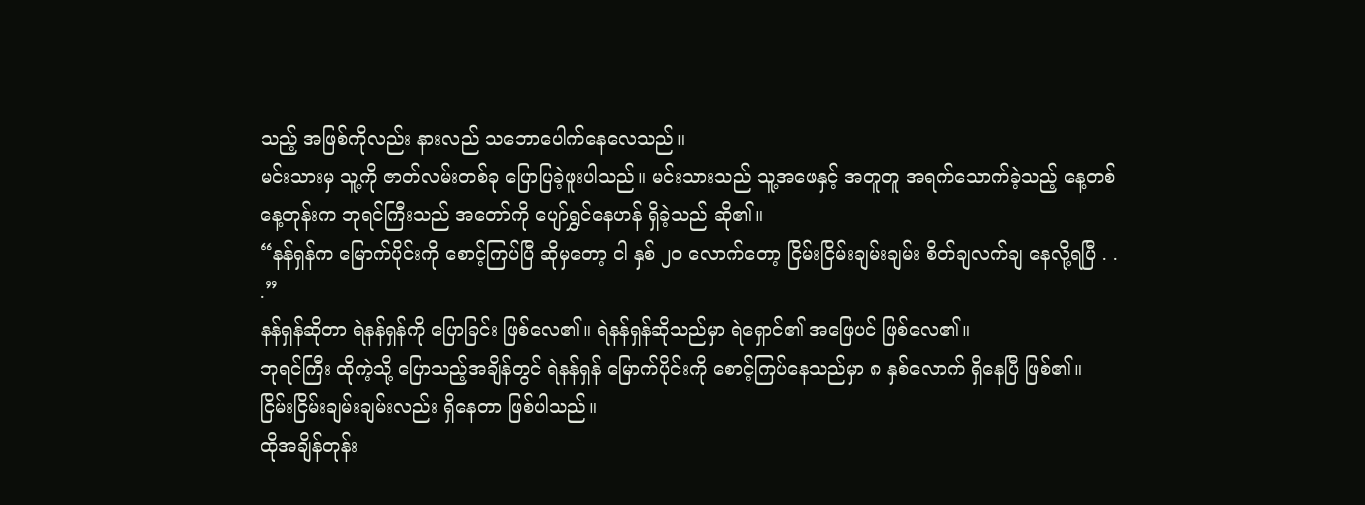သည့် အဖြစ်ကိုလည်း နားလည် သဘောပေါက်နေလေသည်။
မင်းသားမှ သူ့ကို ဇာတ်လမ်းတစ်ခု ပြောပြခဲ့ဖူးပါသည်။ မင်းသားသည် သူ့အဖေနှင့် အတူတူ အရက်သောက်ခဲ့သည့် နေ့တစ်နေ့တုန်းက ဘုရင်ကြီးသည် အတော်ကို ပျော်ရွှင်နေဟန် ရှိခဲ့သည် ဆို၏။
“နန်ရှန်က မြောက်ပိုင်းကို စောင့်ကြပ်ပြီ ဆိုမှတော့ ငါ နှစ် ၂၀ လောက်တော့ ငြိမ်းငြိမ်းချမ်းချမ်း စိတ်ချလက်ချ နေလို့ရပြီ . . .”
နန်ရှန်ဆိုတာ ရဲနန်ရှန်ကို ပြောခြင်း ဖြစ်လေ၏။ ရဲနန်ရှန်ဆိုသည်မှာ ရဲရှောင်၏ အဖြေပင် ဖြစ်လေ၏။
ဘုရင်ကြီး ထိုကဲ့သို့ ပြောသည့်အချိန်တွင် ရဲနန်ရှန် မြောက်ပိုင်းကို စောင့်ကြပ်နေသည်မှာ ၈ နှစ်လောက် ရှိနေပြီ ဖြစ်၏။ ငြိမ်းငြိမ်းချမ်းချမ်းလည်း ရှိနေတာ ဖြစ်ပါသည်။
ထိုအချိန်တုန်း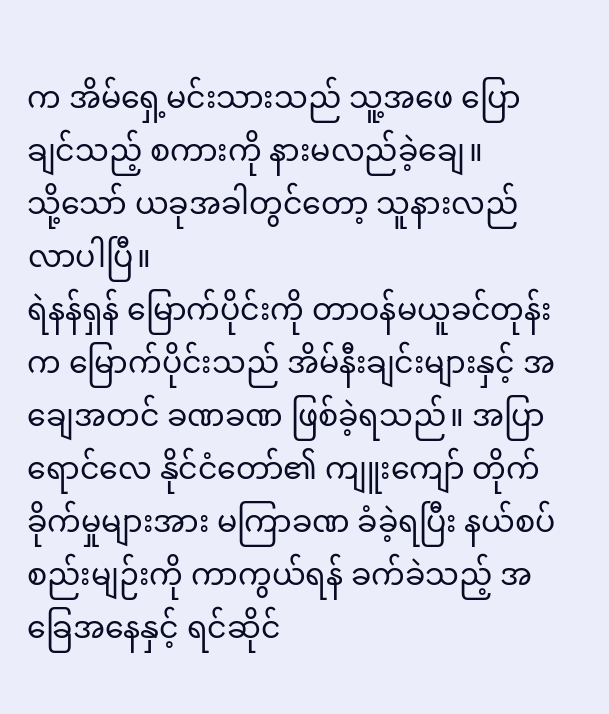က အိမ်ရှေ့မင်းသားသည် သူ့အဖေ ပြောချင်သည့် စကားကို နားမလည်ခဲ့ချေ။
သို့သော် ယခုအခါတွင်တော့ သူနားလည်လာပါပြီ။
ရဲနန်ရှန် မြောက်ပိုင်းကို တာဝန်မယူခင်တုန်းက မြောက်ပိုင်းသည် အိမ်နီးချင်းများနှင့် အချေအတင် ခဏခဏ ဖြစ်ခဲ့ရသည်။ အပြာရောင်လေ နိုင်ငံတော်၏ ကျူးကျော် တိုက်ခိုက်မှုများအား မကြာခဏ ခံခဲ့ရပြီး နယ်စပ်စည်းမျဉ်းကို ကာကွယ်ရန် ခက်ခဲသည့် အခြေအနေနှင့် ရင်ဆိုင်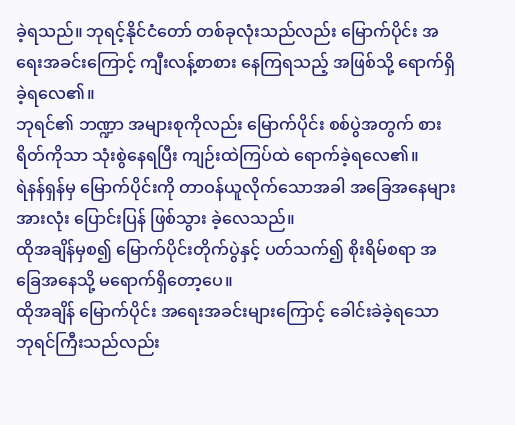ခဲ့ရသည်။ ဘုရင့်နိုင်ငံတော် တစ်ခုလုံးသည်လည်း မြောက်ပိုင်း အရေးအခင်းကြောင့် ကျီးလန့်စာစား နေကြရသည့် အဖြစ်သို့ ရောက်ရှိခဲ့ရလေ၏။
ဘုရင်၏ ဘဏ္ဍာ အများစုကိုလည်း မြောက်ပိုင်း စစ်ပွဲအတွက် စားရိတ်ကိုသာ သုံးစွဲနေရပြီး ကျဉ်းထဲကြပ်ထဲ ရောက်ခဲ့ရလေ၏။
ရဲနန်ရှန်မှ မြောက်ပိုင်းကို တာဝန်ယူလိုက်သောအခါ အခြေအနေများအားလုံး ပြောင်းပြန် ဖြစ်သွား ခဲ့လေသည်။
ထိုအချိန်မှစ၍ မြောက်ပိုင်းတိုက်ပွဲနှင့် ပတ်သက်၍ စိုးရိမ်စရာ အခြေအနေသို့ မရောက်ရှိတော့ပေ။
ထိုအချိန် မြောက်ပိုင်း အရေးအခင်းများကြောင့် ခေါင်းခဲခဲ့ရသော ဘုရင်ကြီးသည်လည်း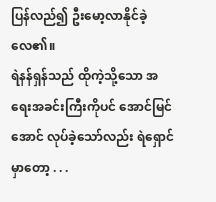ပြန်လည်၍ ဦးမော့လာနိုင်ခဲ့လေ၏။
ရဲနန်ရှန်သည် ထိုကဲ့သို့သော အရေးအခင်းကြီးကိုပင် အောင်မြင်အောင် လုပ်ခဲ့သော်လည်း ရဲရှောင်မှာတော့ . . .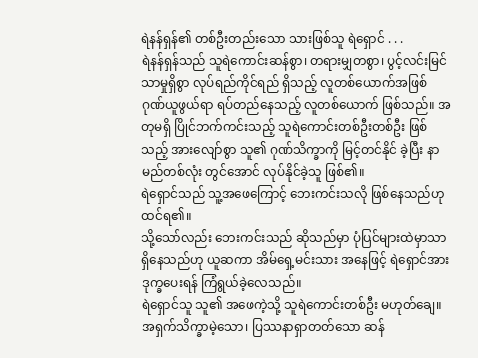ရဲနန်ရှန်၏ တစ်ဦးတည်းသော သားဖြစ်သူ ရဲရှောင် . . .
ရဲနန်ရှန်သည် သူရဲကောင်းဆန်စွာ၊ တရားမျှတစွာ၊ ပွင့်လင်းမြင်သာမှုရှိစွာ လုပ်ရည်ကိုင်ရည် ရှိသည့် လူတစ်ယောက်အဖြစ် ဂုဏ်ယူဖွယ်ရာ ရပ်တည်နေသည့် လူတစ်ယောက် ဖြစ်သည်။ အတုမရှိ ပြိုင်ဘက်ကင်းသည့် သူရဲကောင်းတစ်ဦးတစ်ဦး ဖြစ်သည့် အားလျော်စွာ သူ၏ ဂုဏ်သိက္ခာကို မြင့်တင်နိုင် ခဲ့ပြီး နာမည်တစ်လုံး တွင်အောင် လုပ်နိုင်ခဲ့သူ ဖြစ်၏။
ရဲရှောင်သည် သူ့အဖေကြောင့် ဘေးကင်းသလို ဖြစ်နေသည်ဟု ထင်ရ၏။
သို့သော်လည်း ဘေးကင်းသည် ဆိုသည်မှာ ပုံပြင်များထဲမှာသာ ရှိနေသည်ဟု ယူဆကာ အိမ်ရှေ့မင်းသား အနေဖြင့် ရဲရှောင်အား ဒုက္ခပေးရန် ကြံရွယ်ခဲ့လေသည်။
ရဲရှောင်သူ သူ၏ အဖေကဲ့သို့ သူရဲကောင်းတစ်ဦး မဟုတ်ချေ။
အရှက်သိက္ခာမဲ့သော၊ ပြဿနာရှာတတ်သော ဆန်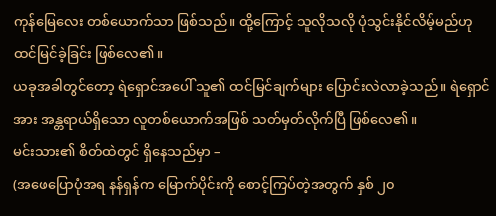ကုန်မြေလေး တစ်ယောက်သာ ဖြစ်သည်။ ထို့ကြောင့် သူလိုသလို ပုံသွင်းနိုင်လိမ့်မည်ဟု ထင်မြင်ခဲ့ခြင်း ဖြစ်လေ၏။
ယခုအခါတွင်တော့ ရဲရှောင်အပေါ် သူ၏ ထင်မြင်ချက်များ ပြောင်းလဲလာခဲ့သည်။ ရဲရှောင်အား အန္တရာယ်ရှိသော လူတစ်ယောက်အဖြစ် သတ်မှတ်လိုက်ပြီ ဖြစ်လေ၏။
မင်းသား၏ စိတ်ထဲတွင် ရှိနေသည်မှာ –
(အဖေပြောပုံအရ နန်ရှန်က မြောက်ပိုင်းကို စောင့်ကြပ်တဲ့အတွက် နှစ် ၂၀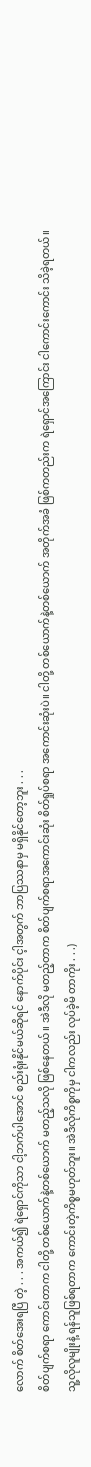လောက် စိတ်အေးရပြီ တဲ့ . . . အကယ်၍ ရဲရှောင်ကိုသာ ငါ့ဘက်ပါအောင် စည်းရုံးနိုင်မယ်ဆိုရင် နောက်ပိုင်း င့ါအတွက် ဘာပြဿနာမှ မရှိနိုင်တော့ဘူး . . .
စိတ်ပျက်စရာ ကောင်းတာက ငါတို့ တစ်ယောက်နဲ့တစ်ယောက် မတည့်သလို ဖြစ်နေတယ်။ အဲဒီလို မတည့်တာက စိတ်ပျက်စရာအကောင်းဆုံး စိတ်ရှုပ်စရာ အကောင်းဆုံးပဲ။ ငါတို့ တစ်ယောက်နဲ့တစ်ယောက် အတိုက်အခံ ဖြစ်ကတည်းက ရဲရှောင်အကြောင်း ငါကောင်းကောင်း သိခဲ့ရတယ်။
သူ့လိုလူမျိုးနဲ့ ရန်သူဖြစ်ရတာက ကောင်းတဲ့ကိစ္စမဟုတ်ဘူး။ အဲဒီလိုကိစ္စကိုမှ ငါကလည်း လုပ်ခဲ့မိ တာကိုး . . .)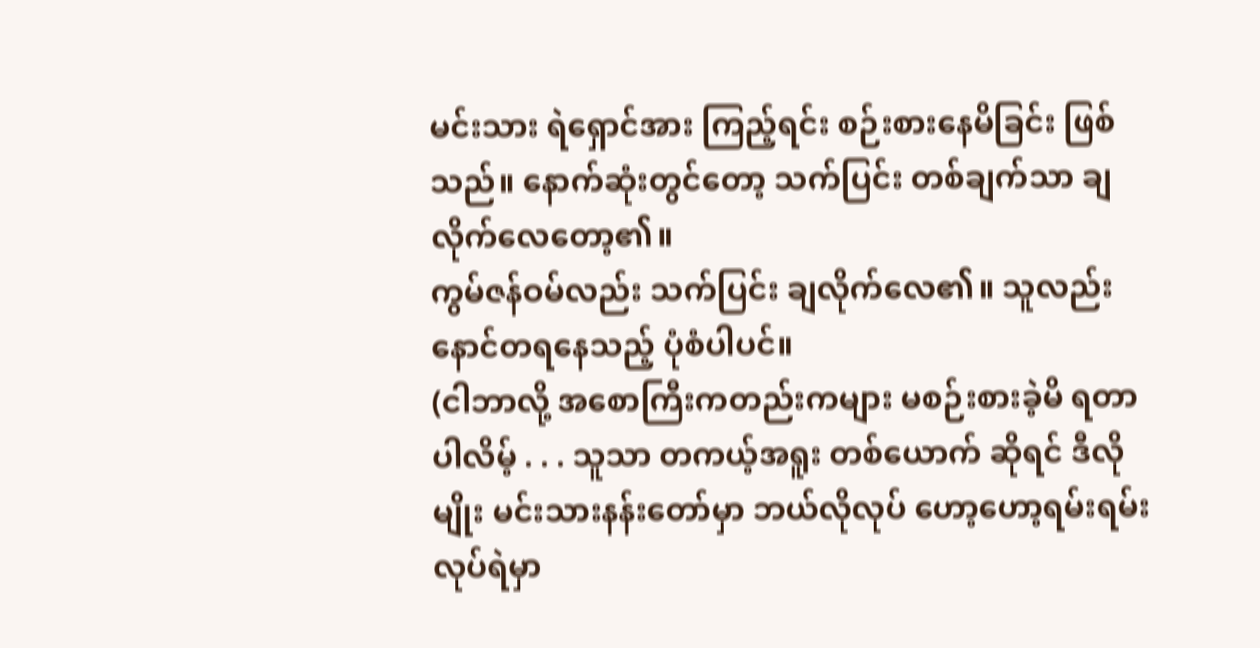မင်းသား ရဲရှောင်အား ကြည့်ရင်း စဉ်းစားနေမိခြင်း ဖြစ်သည်။ နောက်ဆုံးတွင်တော့ သက်ပြင်း တစ်ချက်သာ ချလိုက်လေတော့၏။
ကွမ်ဇန်ဝမ်လည်း သက်ပြင်း ချလိုက်လေ၏။ သူလည်း နောင်တရနေသည့် ပုံစံပါပင်။
(ငါဘာလို့ အစောကြီးကတည်းကများ မစဉ်းစားခဲ့မိ ရတာပါလိမ့် . . . သူသာ တကယ့်အရူး တစ်ယောက် ဆိုရင် ဒီလိုမျိုး မင်းသားနန်းတော်မှာ ဘယ်လိုလုပ် ဟော့ဟော့ရမ်းရမ်း လုပ်ရဲမှာ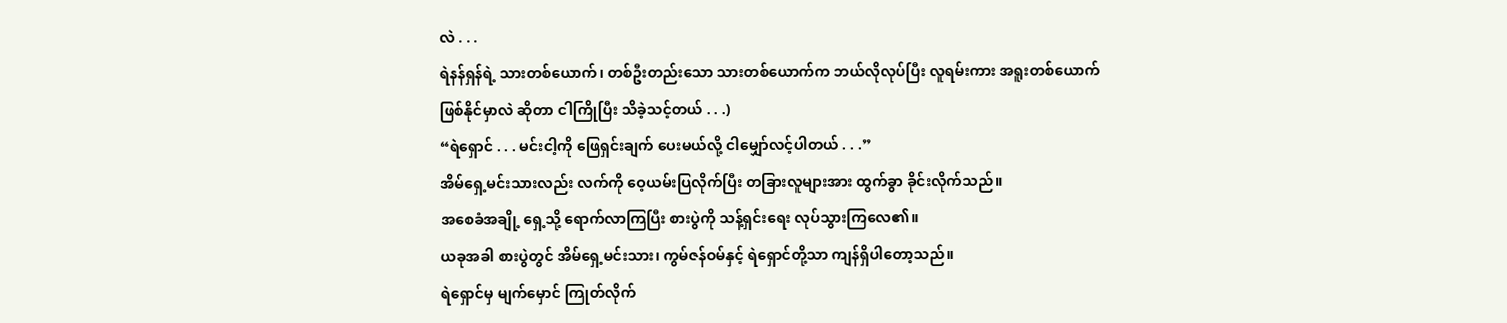လဲ . . .
ရဲနန်ရှန်ရဲ့ သားတစ်ယောက်၊ တစ်ဦးတည်းသော သားတစ်ယောက်က ဘယ်လိုလုပ်ပြီး လူရမ်းကား အရူးတစ်ယောက် ဖြစ်နိုင်မှာလဲ ဆိုတာ ငါကြိုပြီး သိခဲ့သင့်တယ် . . .)
“ရဲရှောင် . . . မင်းငါ့ကို ဖြေရှင်းချက် ပေးမယ်လို့ ငါမျှော်လင့်ပါတယ် . . .”
အိမ်ရှေ့မင်းသားလည်း လက်ကို ဝေ့ယမ်းပြလိုက်ပြီး တခြားလူများအား ထွက်ခွာ ခိုင်းလိုက်သည်။
အစေခံအချို့ ရှေ့သို့ ရောက်လာကြပြီး စားပွဲကို သန့်ရှင်းရေး လုပ်သွားကြလေ၏။
ယခုအခါ စားပွဲတွင် အိမ်ရှေ့မင်းသား၊ ကွမ်ဇန်ဝမ်နှင့် ရဲရှောင်တို့သာ ကျန်ရှိပါတော့သည်။
ရဲရှောင်မှ မျက်မှောင် ကြုတ်လိုက်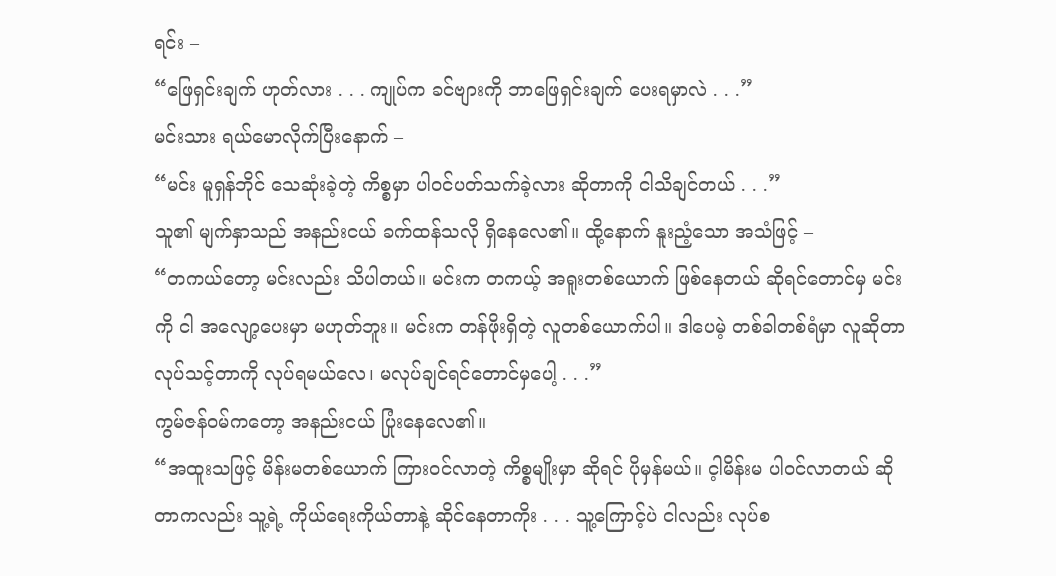ရင်း –
“ဖြေရှင်းချက် ဟုတ်လား . . . ကျုပ်က ခင်ဗျားကို ဘာဖြေရှင်းချက် ပေးရမှာလဲ . . .”
မင်းသား ရယ်မောလိုက်ပြီးနောက် –
“မင်း မူရှန်ဘိုင် သေဆုံးခဲ့တဲ့ ကိစ္စမှာ ပါဝင်ပတ်သက်ခဲ့လား ဆိုတာကို ငါသိချင်တယ် . . .”
သူ၏ မျက်နှာသည် အနည်းငယ် ခက်ထန်သလို ရှိနေလေ၏။ ထို့နောက် နူးညံ့သော အသံဖြင့် –
“တကယ်တော့ မင်းလည်း သိပါတယ်။ မင်းက တကယ့် အရူးတစ်ယောက် ဖြစ်နေတယ် ဆိုရင်တောင်မှ မင်းကို ငါ အလျော့ပေးမှာ မဟုတ်ဘူး။ မင်းက တန်ဖိုးရှိတဲ့ လူတစ်ယောက်ပါ။ ဒါပေမဲ့ တစ်ခါတစ်ရံမှာ လူဆိုတာ လုပ်သင့်တာကို လုပ်ရမယ်လေ၊ မလုပ်ချင်ရင်တောင်မှပေါ့ . . .”
ကွမ်ဇန်ဝမ်ကတော့ အနည်းငယ် ပြုံးနေလေ၏။
“အထူးသဖြင့် မိန်းမတစ်ယောက် ကြားဝင်လာတဲ့ ကိစ္စမျိုးမှာ ဆိုရင် ပိုမှန်မယ်။ င့ါမိန်းမ ပါဝင်လာတယ် ဆိုတာကလည်း သူ့ရဲ့ ကိုယ်ရေးကိုယ်တာနဲ့ ဆိုင်နေတာကိုး . . . သူ့ကြောင့်ပဲ ငါလည်း လုပ်စ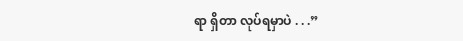ရာ ရှိတာ လုပ်ရမှာပဲ . . .”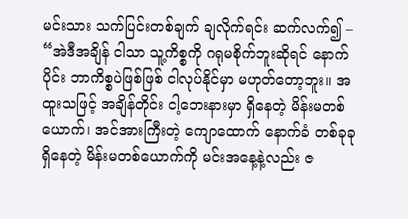မင်းသား သက်ပြင်းတစ်ချက် ချလိုက်ရင်း ဆက်လက်၍ –
“အဲဒီအချိန် ငါသာ သူ့ကိစ္စကို ဂရုမစိုက်ဘူးဆိုရင် နောက်ပိုင်း ဘာကိစ္စပဲဖြစ်ဖြစ် ငါလုပ်နိုင်မှာ မဟုတ်တော့ဘူး။ အထူးသဖြင့် အချိန်တိုင်း ငါ့ဘေးနားမှာ ရှိနေတဲ့ မိန်းမတစ်ယောက်၊ အင်အားကြီးတဲ့ ကျောထောက် နောက်ခံ တစ်ခုခု ရှိနေတဲ့ မိန်းမတစ်ယောက်ကို မင်းအနေ့နဲ့လည်း ဇ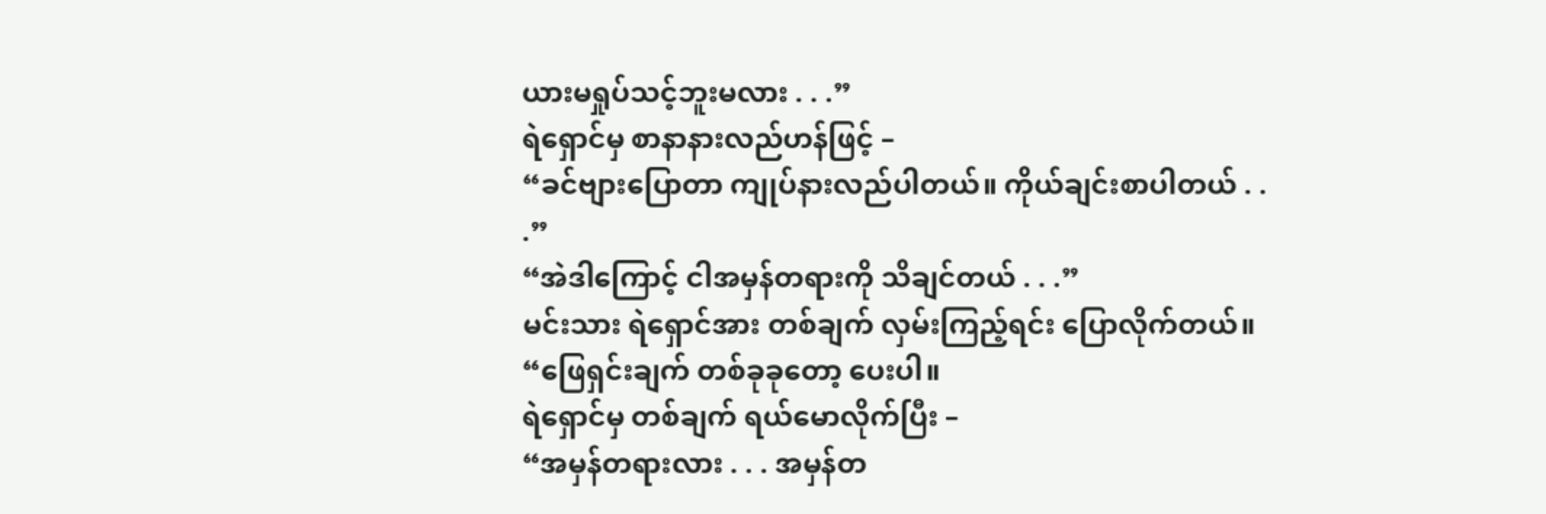ယားမရှုပ်သင့်ဘူးမလား . . .”
ရဲရှောင်မှ စာနာနားလည်ဟန်ဖြင့် –
“ခင်ဗျားပြောတာ ကျုပ်နားလည်ပါတယ်။ ကိုယ်ချင်းစာပါတယ် . . .”
“အဲဒါကြောင့် ငါအမှန်တရားကို သိချင်တယ် . . .”
မင်းသား ရဲရှောင်အား တစ်ချက် လှမ်းကြည့်ရင်း ပြောလိုက်တယ်။
“ဖြေရှင်းချက် တစ်ခုခုတော့ ပေးပါ။
ရဲရှောင်မှ တစ်ချက် ရယ်မောလိုက်ပြီး –
“အမှန်တရားလား . . . အမှန်တ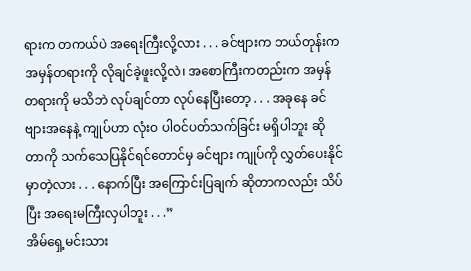ရားက တကယ်ပဲ အရေးကြီးလို့လား . . . ခင်ဗျားက ဘယ်တုန်းက အမှန်တရားကို လိုချင်ခဲ့ဖူးလို့လဲ၊ အစောကြီးကတည်းက အမှန်တရားကို မသိဘဲ လုပ်ချင်တာ လုပ်နေပြီးတော့ . . . အခုနေ ခင်ဗျားအနေနဲ့ ကျုပ်ဟာ လုံးဝ ပါဝင်ပတ်သက်ခြင်း မရှိပါဘူး ဆိုတာကို သက်သေပြနိုင်ရင်တောင်မှ ခင်ဗျား ကျုပ်ကို လွှတ်ပေးနိုင်မှာတဲ့လား . . . နောက်ပြီး အကြောင်းပြချက် ဆိုတာကလည်း သိပ်ပြီး အရေးမကြီးလှပါဘူး . . .”
အိမ်ရှေ့မင်းသား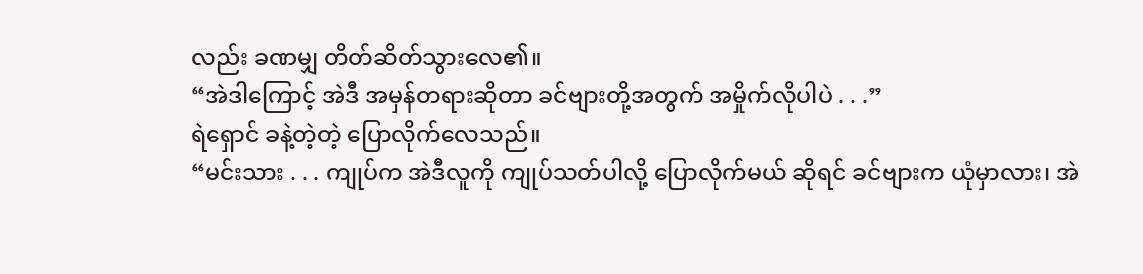လည်း ခဏမျှ တိတ်ဆိတ်သွားလေ၏။
“အဲဒါကြောင့် အဲဒီ အမှန်တရားဆိုတာ ခင်ဗျားတို့အတွက် အမှိုက်လိုပါပဲ . . .”
ရဲရှောင် ခနဲ့တဲ့တဲ့ ပြောလိုက်လေသည်။
“မင်းသား . . . ကျုပ်က အဲဒီလူကို ကျုပ်သတ်ပါလို့ ပြောလိုက်မယ် ဆိုရင် ခင်ဗျားက ယုံမှာလား၊ အဲ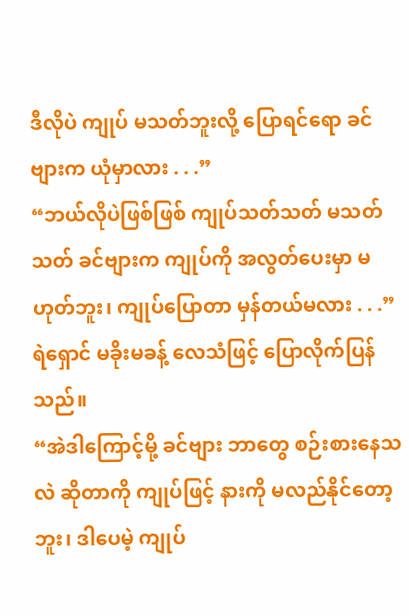ဒီလိုပဲ ကျုပ် မသတ်ဘူးလို့ ပြောရင်ရော ခင်ဗျားက ယုံမှာလား . . .”
“ဘယ်လိုပဲဖြစ်ဖြစ် ကျုပ်သတ်သတ် မသတ်သတ် ခင်ဗျားက ကျုပ်ကို အလွတ်ပေးမှာ မဟုတ်ဘူး၊ ကျုပ်ပြောတာ မှန်တယ်မလား . . .”
ရဲရှောင် မခိုးမခန့် လေသံဖြင့် ပြောလိုက်ပြန်သည်။
“အဲဒါကြောင့်မို့ ခင်ဗျား ဘာတွေ စဉ်းစားနေသလဲ ဆိုတာကို ကျုပ်ဖြင့် နားကို မလည်နိုင်တော့ဘူး၊ ဒါပေမဲ့ ကျုပ်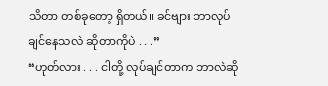သိတာ တစ်ခုတော့ ရှိတယ်။ ခင်ဗျား ဘာလုပ်ချင်နေသလဲ ဆိုတာကိုပဲ . . .”
“ဟုတ်လား . . . ငါတို့ လုပ်ချင်တာက ဘာလဲဆို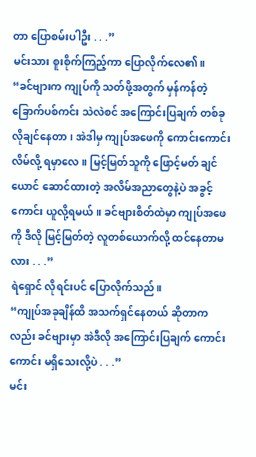တာ ပြောစမ်းပါဦး . . .”
မင်းသား စူးစိုက်ကြည့်ကာ ပြောလိုက်လေ၏။
“ခင်ဗျားက ကျုပ်ကို သတ်ဖို့အတွက် မှန်ကန်တဲ့ ခြောက်ပစ်ကင်း သဲလဲစင် အကြောင်းပြချက် တစ်ခု လိုချင်နေတာ၊ အဲဒါမှ ကျုပ်အဖေကို ကောင်းကောင်း လိမ်လို့ ရမှာလေ။ မြင့်မြတ်သူကို ဖြောင့်မတ် ချင်ယောင် ဆောင်ထားတဲ့ အလိမ်အညာတွေနဲ့ပဲ အခွင့်ကောင်း ယူလို့ရမယ်။ ခင်ဗျားစိတ်ထဲမှာ ကျုပ်အဖေကို ဒီလို မြင့်မြတ်တဲ့ လူတစ်ယောက်လို့ ထင်နေတာမလား . . .”
ရဲရှောင် လိုရင်းပင် ပြောလိုက်သည်။
“ကျုပ်အခုချိန်ထိ အသက်ရှင်နေတယ် ဆိုတာကလည်း ခင်ဗျားမှာ အဲဒီလို အကြောင်းပြချက် ကောင်းကောင်း မရှိသေးလို့ပဲ . . .”
မင်း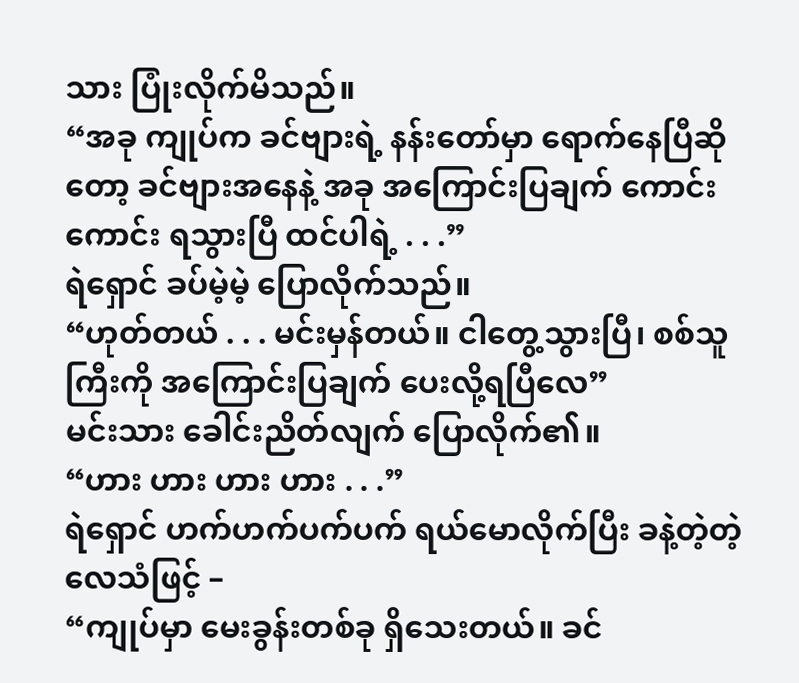သား ပြုံးလိုက်မိသည်။
“အခု ကျုပ်က ခင်ဗျားရဲ့ နန်းတော်မှာ ရောက်နေပြီဆိုတော့ ခင်ဗျားအနေနဲ့ အခု အကြောင်းပြချက် ကောင်းကောင်း ရသွားပြီ ထင်ပါရဲ့ . . .”
ရဲရှောင် ခပ်မဲ့မဲ့ ပြောလိုက်သည်။
“ဟုတ်တယ် . . . မင်းမှန်တယ်။ ငါတွေ့သွားပြီ၊ စစ်သူကြီးကို အကြောင်းပြချက် ပေးလို့ရပြီလေ”
မင်းသား ခေါင်းညိတ်လျက် ပြောလိုက်၏။
“ဟား ဟား ဟား ဟား . . .”
ရဲရှောင် ဟက်ဟက်ပက်ပက် ရယ်မောလိုက်ပြီး ခနဲ့တဲ့တဲ့ လေသံဖြင့် –
“ကျုပ်မှာ မေးခွန်းတစ်ခု ရှိသေးတယ်။ ခင်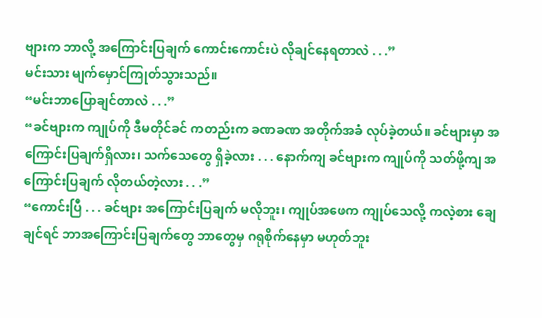ဗျားက ဘာလို့ အကြောင်းပြချက် ကောင်းကောင်းပဲ လိုချင်နေရတာလဲ . . .”
မင်းသား မျက်မှောင်ကြုတ်သွားသည်။
“မင်းဘာပြောချင်တာလဲ . . .”
“ခင်ဗျားက ကျုပ်ကို ဒီမတိုင်ခင် ကတည်းက ခဏခဏ အတိုက်အခံ လုပ်ခဲ့တယ်။ ခင်ဗျားမှာ အကြောင်းပြချက်ရှိလား၊ သက်သေတွေ ရှိခဲ့လား . . . နောက်ကျ ခင်ဗျားက ကျုပ်ကို သတ်ဖို့ကျ အကြောင်းပြချက် လိုတယ်တဲ့လား . . .”
“ကောင်းပြီ . . . ခင်ဗျား အကြောင်းပြချက် မလိုဘူး၊ ကျုပ်အဖေက ကျုပ်သေလို့ ကလဲ့စား ချေချင်ရင် ဘာအကြောင်းပြချက်တွေ ဘာတွေမှ ဂရုစိုက်နေမှာ မဟုတ်ဘူး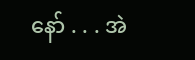နော် . . . အဲ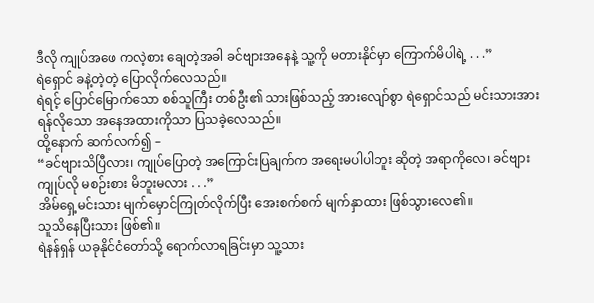ဒီလို ကျုပ်အဖေ ကလဲ့စား ချေတဲ့အခါ ခင်ဗျားအနေနဲ့ သူ့ကို မတားနိုင်မှာ ကြောက်မိပါရဲ့ . . .”
ရဲရှောင် ခနဲ့တဲ့တဲ့ ပြောလိုက်လေသည်။
ရဲရင့် ပြောင်မြောက်သော စစ်သူကြီး တစ်ဦး၏ သားဖြစ်သည့် အားလျော်စွာ ရဲရှောင်သည် မင်းသားအား ရန်လိုသော အနေအထားကိုသာ ပြသခဲ့လေသည်။
ထို့နောက် ဆက်လက်၍ –
“ခင်ဗျားသိပြီလား၊ ကျုပ်ပြောတဲ့ အကြောင်းပြချက်က အရေးမပါပါဘူး ဆိုတဲ့ အရာကိုလေ၊ ခင်ဗျား ကျုပ်လို မစဉ်းစား မိဘူးမလား . . .”
အိမ်ရှေ့မင်းသား မျက်မှောင်ကြုတ်လိုက်ပြီး အေးစက်စက် မျက်နှာထား ဖြစ်သွားလေ၏။
သူသိနေပြီးသား ဖြစ်၏။
ရဲနန်ရှန် ယခုနိုင်ငံတော်သို့ ရောက်လာရခြင်းမှာ သူ့သား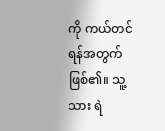ကို ကယ်တင်ရန်အတွက် ဖြစ်၏။ သူ့သား ရဲ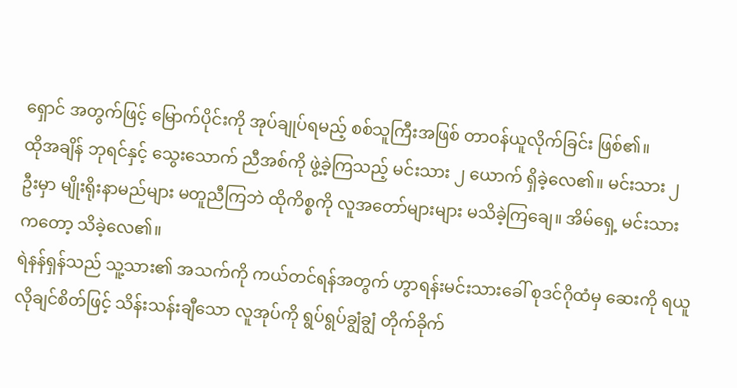ရှောင် အတွက်ဖြင့် မြောက်ပိုင်းကို အုပ်ချုပ်ရမည့် စစ်သူကြီးအဖြစ် တာဝန်ယူလိုက်ခြင်း ဖြစ်၏။
ထိုအချိန် ဘုရင်နှင့် သွေးသောက် ညီအစ်ကို ဖွဲ့ခဲ့ကြသည့် မင်းသား ၂ ယောက် ရှိခဲ့လေ၏။ မင်းသား ၂ ဦးမှာ မျိုးရိုးနာမည်များ မတူညီကြဘဲ ထိုကိစ္စကို လူအတော်များများ မသိခဲ့ကြချေ။ အိမ်ရှေ့ မင်းသားကတော့ သိခဲ့လေ၏။
ရဲနန်ရှန်သည် သူ့သား၏ အသက်ကို ကယ်တင်ရန်အတွက် ဟွာရန်းမင်းသားခေါ် စုဒင်ဂိုထံမှ ဆေးကို ရယူလိုချင်စိတ်ဖြင့် သိန်းသန်းချီသော လူအုပ်ကို ရွပ်ရွပ်ချွံချွံ တိုက်ခိုက်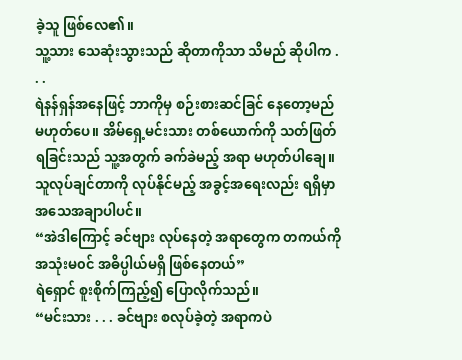ခဲ့သူ ဖြစ်လေ၏။
သူ့သား သေဆုံးသွားသည် ဆိုတာကိုသာ သိမည် ဆိုပါက . . .
ရဲနန်ရှန်အနေဖြင့် ဘာကိုမှ စဉ်းစားဆင်ခြင် နေတော့မည် မဟုတ်ပေ။ အိမ်ရှေ့မင်းသား တစ်ယောက်ကို သတ်ဖြတ်ရခြင်းသည် သူ့အတွက် ခက်ခဲမည့် အရာ မဟုတ်ပါချေ။
သူလုပ်ချင်တာကို လုပ်နိုင်မည့် အခွင့်အရေးလည်း ရရှိမှာ အသေအချာပါပင်။
“အဲဒါကြောင့် ခင်ဗျား လုပ်နေတဲ့ အရာတွေက တကယ်ကို အသုံးမ၀င် အဓိပ္ပါယ်မရှိ ဖြစ်နေတယ်”
ရဲရှောင် စူးစိုက်ကြည့်၍ ပြောလိုက်သည်။
“မင်းသား . . . ခင်ဗျား စလုပ်ခဲ့တဲ့ အရာကပဲ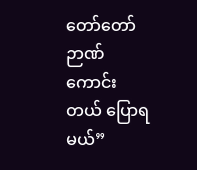တော်တော် ဉာဏ်ကောင်းတယ် ပြောရမယ်”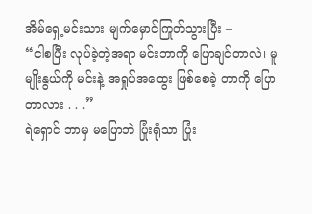အိမ်ရှေ့မင်းသား မျက်မှောင်ကြုတ်သွားပြီး –
“ငါစပြီး လုပ်ခဲ့တဲ့အရာ မင်းဘာကို ပြောချင်တာလဲ၊ မူမျိုးနွယ်ကို မင်းနဲ့ အရှုပ်အထွေး ဖြစ်စေခဲ့ တာကို ပြောတာလား . . .”
ရဲရှောင် ဘာမှ မပြောဘဲ ပြုံးရုံသာ ပြုံး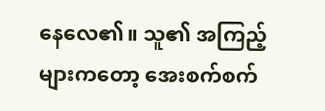နေလေ၏။ သူ၏ အကြည့်များကတော့ အေးစက်စက်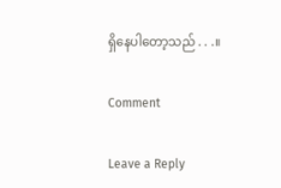ရှိနေပါတော့သည် . . .။

Comment

Leave a Reply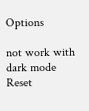Options

not work with dark mode
Reset